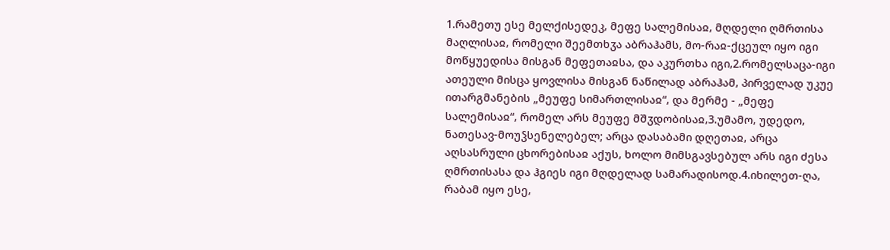1.რამეთუ ესე მელქისედეკ, მეფე სალემისაჲ, მღდელი ღმრთისა მაღლისაჲ, რომელი შეემთხჳა აბრაჰამს, მო-რაჲ-ქცეულ იყო იგი მოწყუედისა მისგან მეფეთაჲსა, და აკურთხა იგი,2.რომელსაცა-იგი ათეული მისცა ყოვლისა მისგან ნაწილად აბრაჰამ, პირველად უკუე ითარგმანების „მეუფე სიმართლისაჲ“, და მერმე - „მეფე სალემისაჲ“, რომელ არს მეუფე მშჳდობისაჲ,3.უმამო, უდედო, ნათესავ-მოუჴსენელებელ; არცა დასაბამი დღეთაჲ, არცა აღსასრული ცხორებისაჲ აქუს, ხოლო მიმსგავსებულ არს იგი ძესა ღმრთისასა და ჰგიეს იგი მღდელად სამარადისოდ.4.იხილეთ-ღა, რაბამ იყო ესე,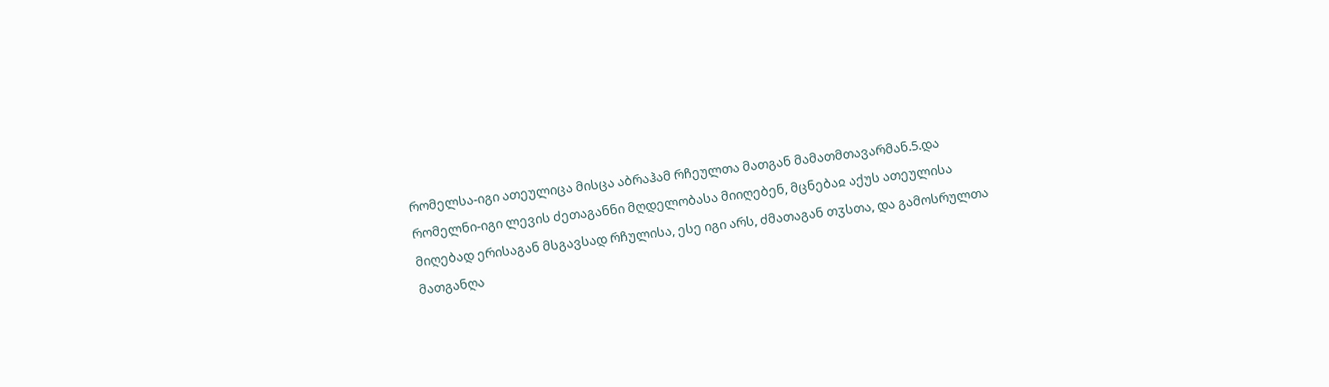რომელსა-იგი ათეულიცა მისცა აბრაჰამ რჩეულთა მათგან მამათმთავარმან.5.და რომელნი-იგი ლევის ძეთაგანნი მღდელობასა მიიღებენ, მცნებაჲ აქუს ათეულისა მიღებად ერისაგან მსგავსად რჩულისა, ესე იგი არს, ძმათაგან თჳსთა, და გამოსრულთა მათგანღა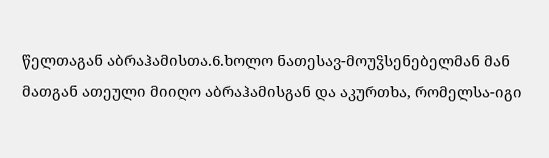წელთაგან აბრაჰამისთა.6.ხოლო ნათესავ-მოუჴსენებელმან მან მათგან ათეული მიიღო აბრაჰამისგან და აკურთხა, რომელსა-იგი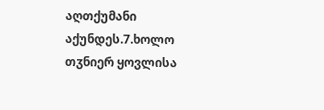აღთქუმანი აქუნდეს.7.ხოლო თჳნიერ ყოვლისა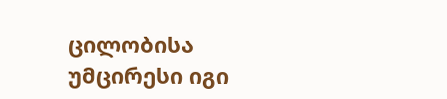ცილობისა უმცირესი იგი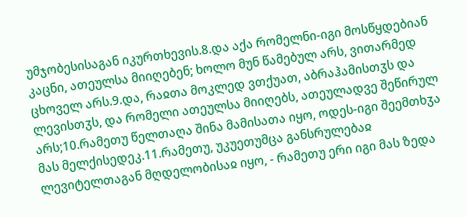უმჯობესისაგან იკურთხევის.8.და აქა რომელნი-იგი მოსწყდებიან კაცნი, ათეულსა მიიღებენ; ხოლო მუნ წამებულ არს, ვითარმედ ცხოველ არს.9.და, რაჲთა მოკლედ ვთქუათ, აბრაჰამისთჳს და ლევისთჳს, და რომელი ათეულსა მიიღებს, ათეულადვე შეწირულ არს;10.რამეთუ წელთაღა შინა მამისათა იყო, ოდეს-იგი შეემთხჳა მას მელქისედეკ.11.რამეთუ, უკუეთუმცა განსრულებაჲ ლევიტელთაგან მღდელობისაჲ იყო, - რამეთუ ერი იგი მას ზედა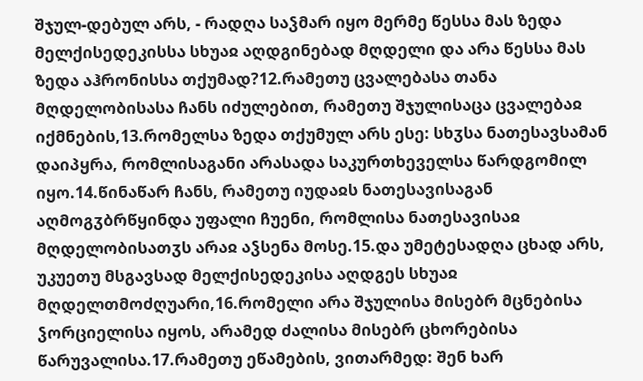შჯულ-დებულ არს, - რადღა საჴმარ იყო მერმე წესსა მას ზედა მელქისედეკისსა სხუაჲ აღდგინებად მღდელი და არა წესსა მას ზედა აჰრონისსა თქუმად?12.რამეთუ ცვალებასა თანა მღდელობისასა ჩანს იძულებით, რამეთუ შჯულისაცა ცვალებაჲ იქმნების,13.რომელსა ზედა თქუმულ არს ესე: სხჳსა ნათესავსამან დაიპყრა, რომლისაგანი არასადა საკურთხეველსა წარდგომილ იყო.14.წინაწარ ჩანს, რამეთუ იუდაჲს ნათესავისაგან აღმოგჳბრწყინდა უფალი ჩუენი, რომლისა ნათესავისაჲ მღდელობისათჳს არაჲ აჴსენა მოსე.15.და უმეტესადღა ცხად არს, უკუეთუ მსგავსად მელქისედეკისა აღდგეს სხუაჲ მღდელთმოძღუარი,16.რომელი არა შჯულისა მისებრ მცნებისა ჴორციელისა იყოს, არამედ ძალისა მისებრ ცხორებისა წარუვალისა.17.რამეთუ ეწამების, ვითარმედ: შენ ხარ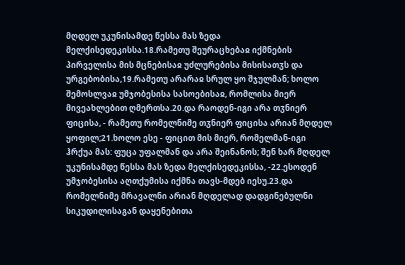მღდელ უკუნისამდე წესსა მას ზედა მელქისედეკისსა.18.რამეთუ შეურაცხებაჲ იქმნების პირველისა მის მცნებისაჲ უძლურებისა მისისათჳს და ურგებობისა,19.რამეთუ არარაჲ სრულ ყო შჯულმან; ხოლო შემოსლვაჲ უმჯობესისა სასოებისაჲ, რომლისა მიერ მივეახლებით ღმერთსა.20.და რაოდენ-იგი არა თჳნიერ ფიცისა, - რამეთუ რომელნიმე თჳნიერ ფიცისა არიან მღდელ ყოფილ;21.ხოლო ესე - ფიცით მის მიერ, რომელმან-იგი ჰრქუა მას: ფუცა უფალმან და არა შეინანოს; შენ ხარ მღდელ უკუნისამდე წესსა მას ზედა მელქისედეკისსა, -22.ესოდენ უმჯობესისა აღთქუმისა იქმნა თავს-მდებ იესუ.23.და რომელნიმე მრავალნი არიან მღდელად დადგინებულნი სიკუდილისაგან დაყენებითა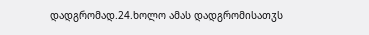დადგრომად.24.ხოლო ამას დადგრომისათჳს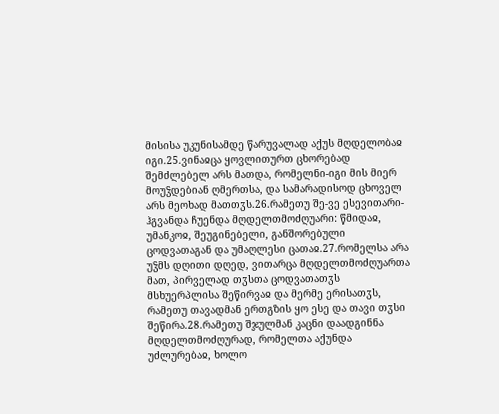მისისა უკუნისამდე წარუვალად აქუს მღდელობაჲ იგი.25.ვინაჲცა ყოვლითურთ ცხორებად შემძლებელ არს მათდა, რომელნი-იგი მის მიერ მოუჴდებიან ღმერთსა, და სამარადისოდ ცხოველ არს მეოხად მათთჳს.26.რამეთუ შე-ვე ესევითარი-ჰგვანდა ჩუენდა მღდელთმოძღუარი: წმიდაჲ, უმანკოჲ, შეუგინებელი, განშორებული ცოდვათაგან და უმაღლესი ცათაჲ.27.რომელსა არა უჴმს დღითი დღედ, ვითარცა მღდელთმოძღუართა მათ, პირველად თჳსთა ცოდვათათჳს მსხუერპლისა შეწირვაჲ და მერმე ერისათჳს, რამეთუ თავადმან ერთგზის ყო ესე და თავი თჳსი შეწირა.28.რამეთუ შჯულმან კაცნი დაადგინნა მღდელთმოძღურად, რომელთა აქუნდა უძლურებაჲ, ხოლო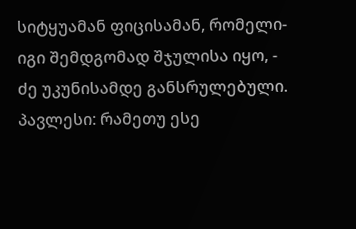სიტყუამან ფიცისამან, რომელი-იგი შემდგომად შჯულისა იყო, - ძე უკუნისამდე განსრულებული.
პავლესი: რამეთუ ესე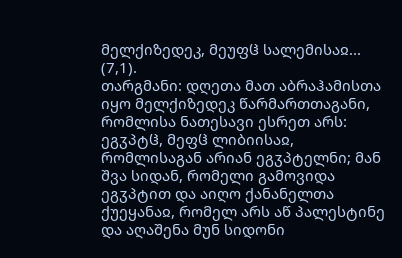მელქიზედეკ, მეუფჱ სალემისაჲ... (7,1).
თარგმანი: დღეთა მათ აბრაჰამისთა იყო მელქიზედეკ წარმართთაგანი, რომლისა ნათესავი ესრეთ არს: ეგჳპტჱ, მეფჱ ლიბიისაჲ, რომლისაგან არიან ეგჳპტელნი; მან შვა სიდან, რომელი გამოვიდა ეგჳპტით და აიღო ქანანელთა ქუეყანაჲ, რომელ არს აწ პალესტინე და აღაშენა მუნ სიდონი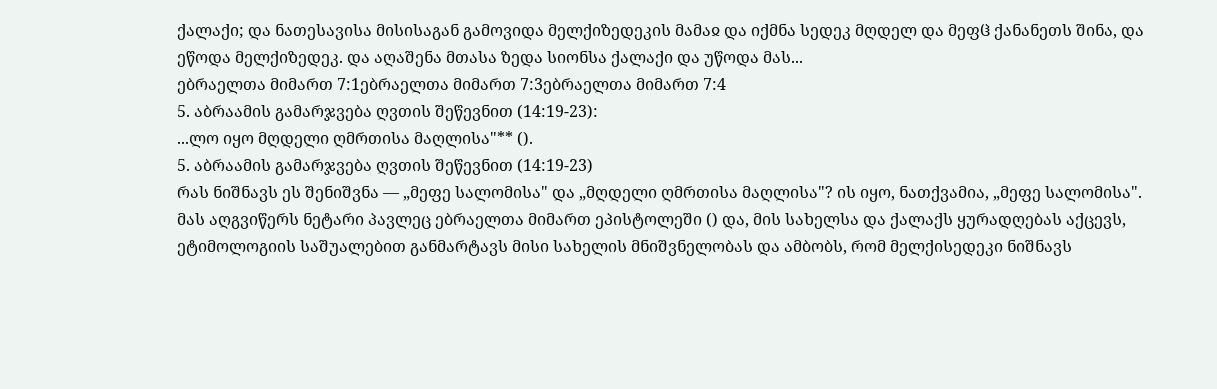ქალაქი; და ნათესავისა მისისაგან გამოვიდა მელქიზედეკის მამაჲ და იქმნა სედეკ მღდელ და მეფჱ ქანანეთს შინა, და ეწოდა მელქიზედეკ. და აღაშენა მთასა ზედა სიონსა ქალაქი და უწოდა მას...
ებრაელთა მიმართ 7:1ებრაელთა მიმართ 7:3ებრაელთა მიმართ 7:4
5. აბრაამის გამარჯვება ღვთის შეწევნით (14:19-23):
...ლო იყო მღდელი ღმრთისა მაღლისა"** ().
5. აბრაამის გამარჯვება ღვთის შეწევნით (14:19-23)
რას ნიშნავს ეს შენიშვნა — „მეფე სალომისა" და „მღდელი ღმრთისა მაღლისა"? ის იყო, ნათქვამია, „მეფე სალომისა". მას აღგვიწერს ნეტარი პავლეც ებრაელთა მიმართ ეპისტოლეში () და, მის სახელსა და ქალაქს ყურადღებას აქცევს, ეტიმოლოგიის საშუალებით განმარტავს მისი სახელის მნიშვნელობას და ამბობს, რომ მელქისედეკი ნიშნავს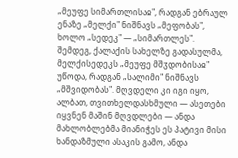„მეუფე სიმართლისაჲ", რადგან ებრაულ ენაზე „მელქი" ნიშნავს „მეფობას", ხოლო „სედეკ" — „სიმართლეს". შემდეგ, ქალაქის სახელზე გადასულმა, მელქისედეკს „მეუფე მშჳდობისაჲ" უწოდა, რადგან „სალიმი" ნიშნავს „მშვიდობას". მღვდელი კი იგი იყო, ალბათ, თვითხელდასხმული — ასეთები იყვნენ მაშინ მღვდლები — ანდა მახლობლებმა მიანიჭეს ეს პატივი მისი ხანდაზმული ასაკის გამო, ანდა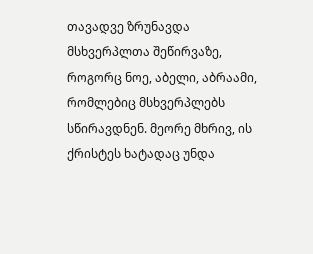თავადვე ზრუნავდა მსხვერპლთა შეწირვაზე, როგორც ნოე, აბელი, აბრაამი, რომლებიც მსხვერპლებს სწირავდნენ. მეორე მხრივ, ის ქრისტეს ხატადაც უნდა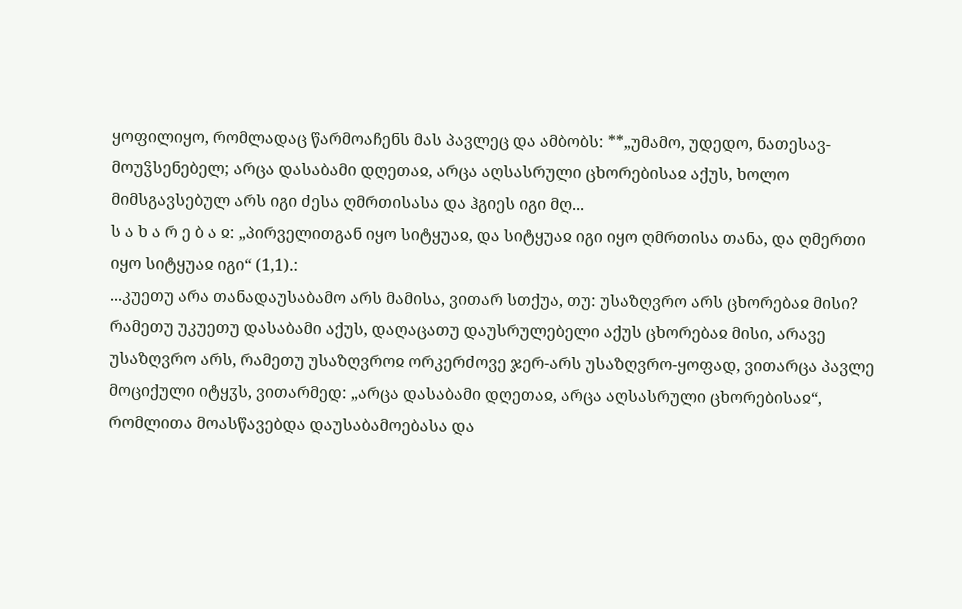ყოფილიყო, რომლადაც წარმოაჩენს მას პავლეც და ამბობს: **„უმამო, უდედო, ნათესავ-მოუჴსენებელ; არცა დასაბამი დღეთაჲ, არცა აღსასრული ცხორებისაჲ აქუს, ხოლო მიმსგავსებულ არს იგი ძესა ღმრთისასა და ჰგიეს იგი მღ...
ს ა ხ ა რ ე ბ ა ჲ: „პირველითგან იყო სიტყუაჲ, და სიტყუაჲ იგი იყო ღმრთისა თანა, და ღმერთი იყო სიტყუაჲ იგი“ (1,1).:
...კუეთუ არა თანადაუსაბამო არს მამისა, ვითარ სთქუა, თუ: უსაზღვრო არს ცხორებაჲ მისი? რამეთუ უკუეთუ დასაბამი აქუს, დაღაცათუ დაუსრულებელი აქუს ცხორებაჲ მისი, არავე უსაზღვრო არს, რამეთუ უსაზღვროჲ ორკერძოვე ჯერ-არს უსაზღვრო-ყოფად, ვითარცა პავლე მოციქული იტყჳს, ვითარმედ: „არცა დასაბამი დღეთაჲ, არცა აღსასრული ცხორებისაჲ“, რომლითა მოასწავებდა დაუსაბამოებასა და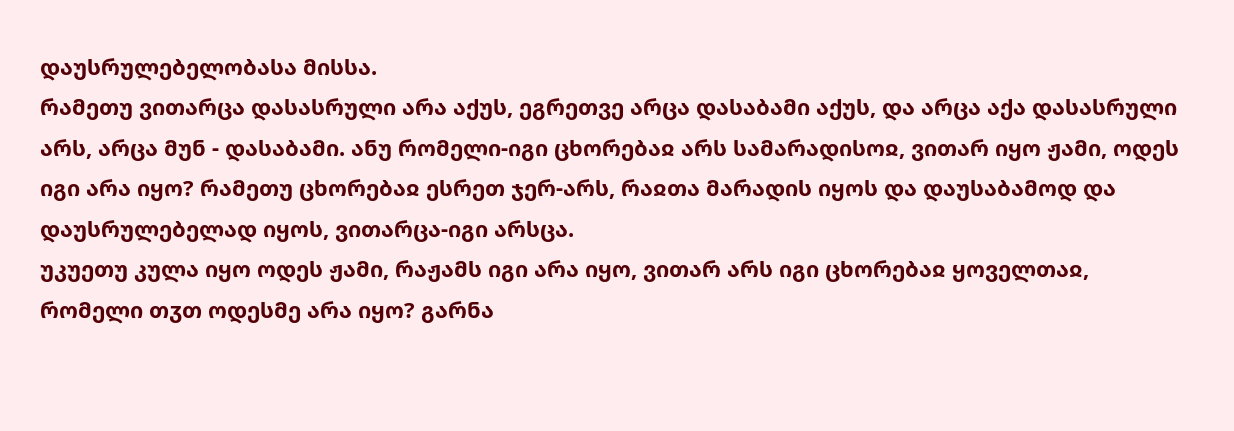დაუსრულებელობასა მისსა.
რამეთუ ვითარცა დასასრული არა აქუს, ეგრეთვე არცა დასაბამი აქუს, და არცა აქა დასასრული არს, არცა მუნ - დასაბამი. ანუ რომელი-იგი ცხორებაჲ არს სამარადისოჲ, ვითარ იყო ჟამი, ოდეს იგი არა იყო? რამეთუ ცხორებაჲ ესრეთ ჯერ-არს, რაჲთა მარადის იყოს და დაუსაბამოდ და დაუსრულებელად იყოს, ვითარცა-იგი არსცა.
უკუეთუ კულა იყო ოდეს ჟამი, რაჟამს იგი არა იყო, ვითარ არს იგი ცხორებაჲ ყოველთაჲ, რომელი თჳთ ოდესმე არა იყო? გარნა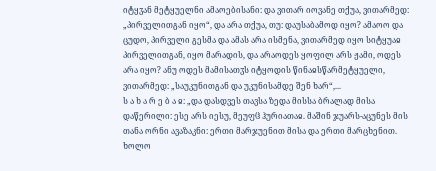იტყჳან მეტყუელნი ამაოებისანი: და ვითარ იოვანე თქუა, ვითარმედ: „პირველითგან იყო“, და არა თქუა, თუ: დაუსაბამოდ იყო? ამაოო და ცუდო, პირველი გესმა და ამას არა ისმენა, ვითარმედ იყო სიტყუაჲ პირველითგან, იყო მარადის, და არაოდეს ყოფილ არს ჟამი, ოდეს არა იყო? ანუ ოდეს მამისათჳს იტყოდის წინაჲსწარმეტყუელი, ვითარმედ: „საუკუნითგან და უკუნისამდე შენ ხარ“,...
ს ა ხ ა რ ე ბ ა ჲ: „და დასდვეს თავსა ზედა მისსა ბრალად მისა დაწერილი: ესე არს იესუ, მეუფჱ ჰურიათაჲ. მაშინ ჯუარს-აცუნეს მის თანა ორნი ავაზაკნი: ერთი მარჯუენით მისა და ერთი მარცხენით. ხოლო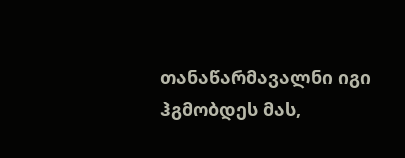თანაწარმავალნი იგი ჰგმობდეს მას,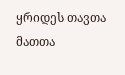ყრიდეს თავთა მათთა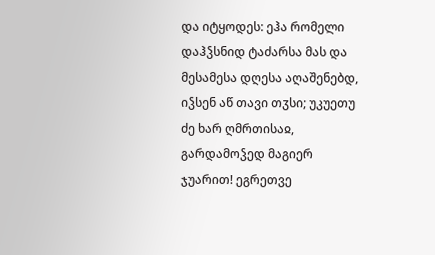და იტყოდეს: ეჰა რომელი დაჰჴსნიდ ტაძარსა მას და მესამესა დღესა აღაშენებდ, იჴსენ აწ თავი თჳსი; უკუეთუ ძე ხარ ღმრთისაჲ, გარდამოჴედ მაგიერ ჯუარით! ეგრეთვე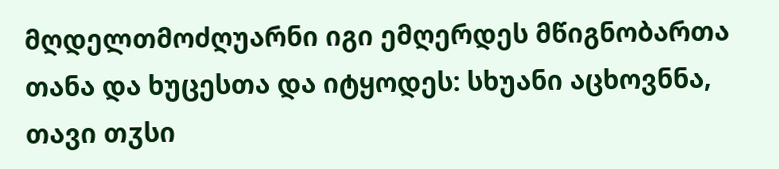მღდელთმოძღუარნი იგი ემღერდეს მწიგნობართა თანა და ხუცესთა და იტყოდეს: სხუანი აცხოვნნა, თავი თჳსი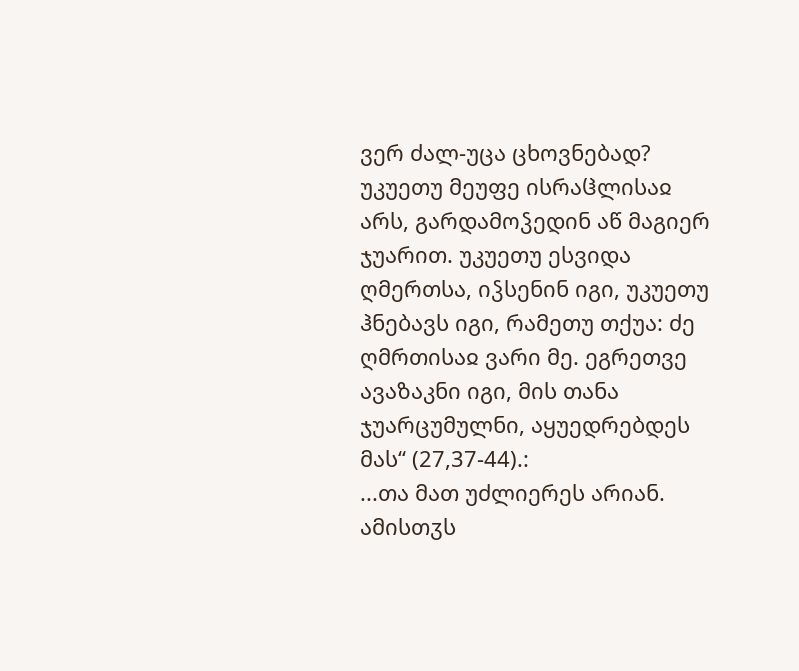ვერ ძალ-უცა ცხოვნებად? უკუეთუ მეუფე ისრაჱლისაჲ არს, გარდამოჴედინ აწ მაგიერ ჯუარით. უკუეთუ ესვიდა ღმერთსა, იჴსენინ იგი, უკუეთუ ჰნებავს იგი, რამეთუ თქუა: ძე ღმრთისაჲ ვარი მე. ეგრეთვე ავაზაკნი იგი, მის თანა ჯუარცუმულნი, აყუედრებდეს მას“ (27,37-44).:
...თა მათ უძლიერეს არიან.
ამისთჳს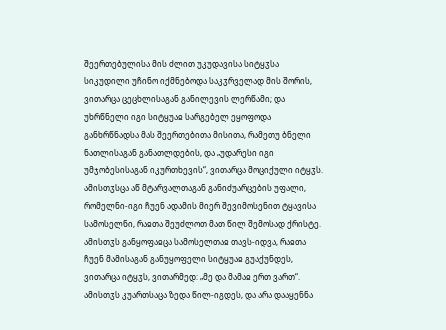შეერთებულისა მის ძლით უკუდავისა სიტყჳსა სიკუდილი უჩინო იქმნებოდა საკჳრველად მის შორის, ვითარცა ცეცხლისაგან განილევის ლერწამი; და უხრწნელი იგი სიტყუაჲ სარგებელ ეყოფოდა განხრწნადსა მას შეერთებითა მისითა, რამეთუ ბნელი ნათლისაგან განათლდების, და „უდარესი იგი უმჯობესისაგან იკურთხევის“, ვითარცა მოციქული იტყჳს.
ამისთჳსცა აწ მტარვალთაგან განიძუარცების უფალი, რომელნი-იგი ჩუენ ადამის მიერ შევიმოსენით ტყავისა სამოსელნი, რაჲთა შეუძლოთ მათ წილ შემოსად ქრისტე.
ამისთჳს განყოფაჲცა სამოსელთაჲ თავს-იდვა, რაჲთა ჩუენ მამისაგან განუყოფელი სიტყუაჲ გუაქუნდეს, ვითარცა იტყჳს, ვითარმედ: „მე და მამაჲ ერთ ვართ“.
ამისთჳს კუართსაცა ზედა წილ-იგდეს, და არა დააყენნა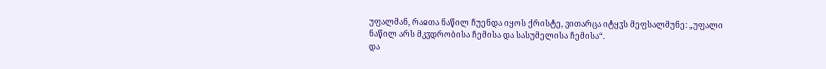უფალმან, რაჲთა ნაწილ ჩუენდა იყოს ქრისტე, ვითარცა იტყჳს მეფსალმუნე: „უფალი ნაწილ არს მკჳდრობისა ჩემისა და სასუმელისა ჩემისა“.
და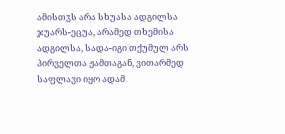ამისთჳს არა სხუასა ადგილსა ჯუარს-ეცუა, არამედ თხემისა ადგილსა, სადა-იგი თქუმულ არს პირველთა ჟამთაგან, ვითარმედ საფლავი იყო ადამ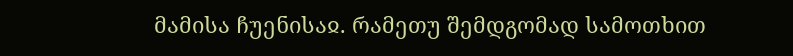მამისა ჩუენისაჲ. რამეთუ შემდგომად სამოთხით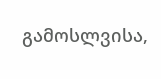გამოსლვისა,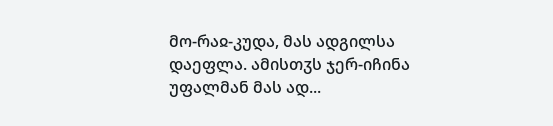მო-რაჲ-კუდა, მას ადგილსა დაეფლა. ამისთჳს ჯერ-იჩინა უფალმან მას ად...